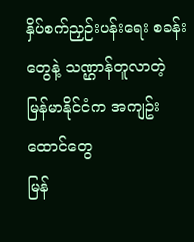နှိပ်စက်ညှဉ်းပန်းရေး စခန်းတွေနဲ့ သဏ္ဌာန်တူလာတဲ့ မြန်မာနိုင်ငံက အကျဥ်းထောင်တွေ
မြန်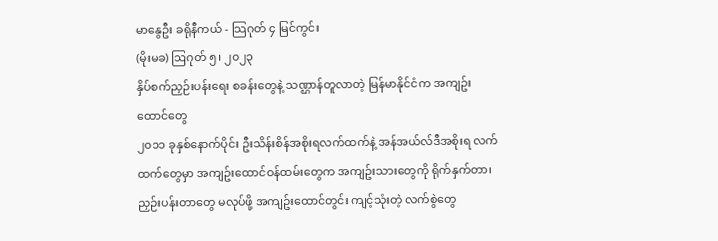မာနွေဦး ခရိုနီကယ် - သြဂုတ် ၄ မြင်ကွင်း
(မိုးမခ) ဩဂုတ် ၅၊ ၂၀၂၃
နှိပ်စက်ညှဉ်းပန်းရေး စခန်းတွေနဲ့ သဏ္ဌာန်တူလာတဲ့ မြန်မာနိုင်ငံက အကျဥ်းထောင်တွေ
၂၀၁၁ ခုနှစ်နောက်ပိုင်း ဦးသိန်းစိန်အစိုးရလက်ထက်နဲ့ အန်အယ်လ်ဒီအစိုးရ လက်ထက်တွေမှာ အကျဥ်းထောင်ဝန်ထမ်းတွေက အကျဥ်းသားတွေကို ရိုက်နှက်တာ၊ ညှဉ်းပန်းတာတွေ မလုပ်ဖို့ အကျဥ်းထောင်တွင်း ကျင့်သုံးတဲ့ လက်စွဲတွေ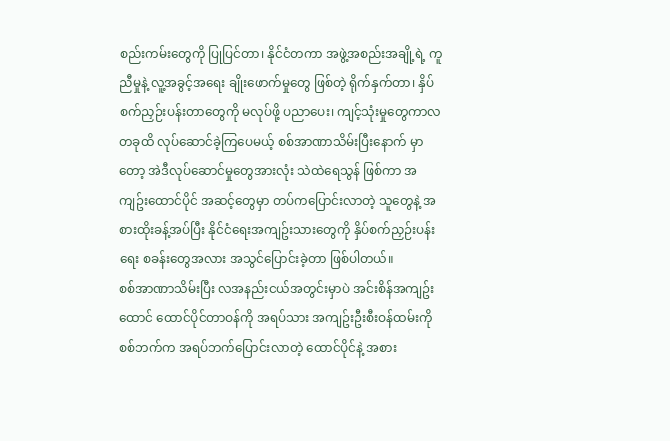စည်းကမ်းတွေကို ပြုပြင်တာ၊ နိုင်ငံတကာ အဖွဲ့အစည်းအချို့ရဲ့ ကူညီမှုနဲ့ လူ့အခွင့်အရေး ချိုးဖောက်မှုတွေ ဖြစ်တဲ့ ရိုက်နှက်တာ၊ နှိပ်စက်ညှဉ်းပန်းတာတွေကို မလုပ်ဖို့ ပညာပေး၊ ကျင့်သုံးမှုတွေကာလ တခုထိ လုပ်ဆောင်ခဲ့ကြပေမယ့် စစ်အာဏာသိမ်းပြီးနောက် မှာတော့ အဲဒီလုပ်ဆောင်မှုတွေအားလုံး သဲထဲရေသွန် ဖြစ်ကာ အကျဥ်းထောင်ပိုင် အဆင့်တွေမှာ တပ်ကပြောင်းလာတဲ့ သူတွေနဲ့ အစားထိုးခန့်အပ်ပြီး နိုင်ငံရေးအကျဥ်းသားတွေကို နှိပ်စက်ညှဉ်းပန်းရေး စခန်းတွေအလား အသွင်ပြောင်းခဲ့တာ ဖြစ်ပါတယ်။
စစ်အာဏာသိမ်းပြီး လအနည်းငယ်အတွင်းမှာပဲ အင်းစိန်အကျဥ်းထောင် ထောင်ပိုင်တာဝန်ကို အရပ်သား အကျဥ်းဦးစီးဝန်ထမ်းကို စစ်ဘက်က အရပ်ဘက်ပြောင်းလာတဲ့ ထောင်ပိုင်နဲ့ အစား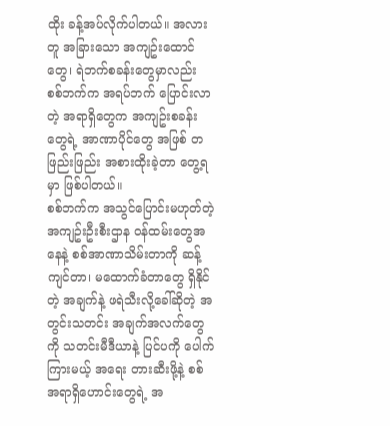ထိုး ခန့်အပ်လိုက်ပါတယ်။ အလားတူ အခြားသော အကျဥ်းထောင်တွေ၊ ရဲဘက်စခန်းတွေမှာလည်း စစ်ဘက်က အရပ်ဘက် ပြောင်းလာတဲ့ အရာရှိတွေက အကျဥ်းစခန်းတွေရဲ့ အာဏာပိုင်တွေ အဖြစ် တဖြည်းဖြည်း အစားထိုးခဲ့တာ တွေ့ရမှာ ဖြစ်ပါတယ်။
စစ်ဘက်က အသွင်ပြောင်းမဟုတ်တဲ့ အကျဥ်းဦးစီးဌာန ဝန်ထမ်းတွေအနေနဲ့ စစ်အာဏာသိမ်းတာကို ဆန့်ကျင်တာ၊ မထောက်ခံတာတွေ ရှိနိုင်တဲ့ အချက်နဲ့ ဖရဲသီးလို့ခေါ်ဆိုတဲ့ အတွင်းသတင်း အချက်အလက်တွေကို သတင်းမီဒီယာနဲ့ ပြင်ပကို ပေါက်ကြားမယ့် အရေး တားဆီးဖို့နဲ့ စစ်အရာရှိဟောင်းတွေရဲ့ အ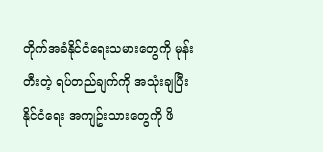တိုက်အခံနိုင်ငံရေးသမားတွေကို မုန်းတီးတဲ့ ရပ်တည်ချက်ကို အသုံးချပြီး နိုင်ငံရေး အကျဥ်းသားတွေကို ဖိ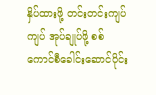နှိပ်ထားဖို့ တင်းတင်းကျပ်ကျပ် အုပ်ချုပ်ဖို့ စစ်ကောင်စီခေါင်းဆောင်ပိုင်း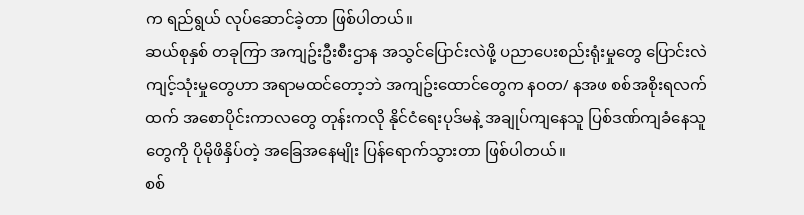က ရည်ရွယ် လုပ်ဆောင်ခဲ့တာ ဖြစ်ပါတယ်။
ဆယ်စုနှစ် တခုကြာ အကျဥ်းဦးစီးဌာန အသွင်ပြောင်းလဲဖို့ ပညာပေးစည်းရုံးမှုတွေ ပြောင်းလဲကျင့်သုံးမှုတွေဟာ အရာမထင်တော့ဘဲ အကျဥ်းထောင်တွေက နဝတ/ နအဖ စစ်အစိုးရလက်ထက် အစောပိုင်းကာလတွေ တုန်းကလို နိုင်ငံရေးပုဒ်မနဲ့ အချုပ်ကျနေသူ ပြစ်ဒဏ်ကျခံနေသူတွေကို ပိုမိုဖိနှိပ်တဲ့ အခြေအနေမျိုး ပြန်ရောက်သွားတာ ဖြစ်ပါတယ်။
စစ်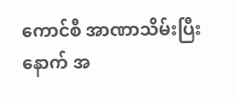ကောင်စီ အာဏာသိမ်းပြီးနောက် အ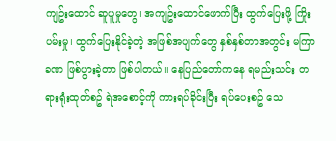ကျဥ်းထောင် ဆူပူမှုတွေ၊ အကျဥ်းထောင်ဖောက်ပြီး ထွက်ပြေးဖို့ ကြိုးပမ်းမှု၊ ထွက်ပြေးနိုင်ခဲ့တဲ့ အဖြစ်အပျက်တွေ နှစ်နှစ်တာအတွင်း မကြာခဏ ဖြစ်ပွားခဲ့တာ ဖြစ်ပါတယ်။ နေပြည်တော်ကနေ ရမည်းသင်း တရားရုံးထုတ်စဥ် ရဲအစောင့်ကို ကားရပ်ခိုင်းပြီး ရပ်ပေးစဥ် သေ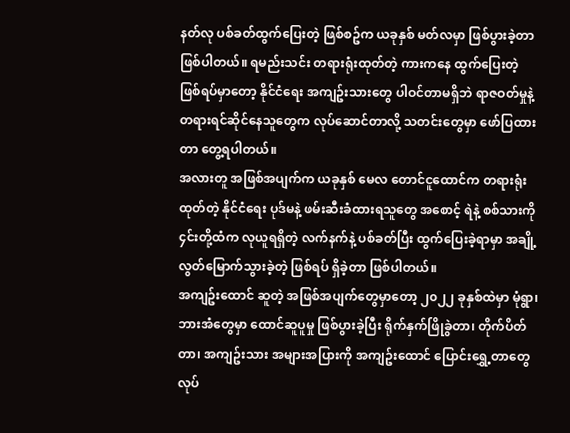နတ်လု ပစ်ခတ်ထွက်ပြေးတဲ့ ဖြစ်စဥ်က ယခုနှစ် မတ်လမှာ ဖြစ်ပွားခဲ့တာ ဖြစ်ပါတယ်။ ရမည်းသင်း တရားရုံးထုတ်တဲ့ ကားကနေ ထွက်ပြေးတဲ့ ဖြစ်ရပ်မှာတော့ နိုင်ငံရေး အကျဥ်းသားတွေ ပါဝင်တာမရှိဘဲ ရာဇဝတ်မှုနဲ့ တရားရင်ဆိုင်နေသူတွေက လုပ်ဆောင်တာလို့ သတင်းတွေမှာ ဖော်ပြထားတာ တွေ့ရပါတယ်။
အလားတူ အဖြစ်အပျက်က ယခုနှစ် မေလ တောင်ငူထောင်က တရားရုံးထုတ်တဲ့ နိုင်ငံရေး ပုဒ်မနဲ့ ဖမ်းဆီးခံထားရသူတွေ အစောင့် ရဲနဲ့ စစ်သားကို ၄င်းတို့ထံက လုယူရရှိတဲ့ လက်နက်နဲ့ ပစ်ခတ်ပြီး ထွက်ပြေးခဲ့ရာမှာ အချို့လွတ်မြောက်သွားခဲ့တဲ့ ဖြစ်ရပ် ရှိခဲ့တာ ဖြစ်ပါတယ်။
အကျဥ်းထောင် ဆူတဲ့ အဖြစ်အပျက်တွေမှာတော့ ၂၀၂၂ ခုနှစ်ထဲမှာ မုံရွာ၊ ဘားအံတွေမှာ ထောင်ဆူပူမှု ဖြစ်ပွားခဲ့ပြီး ရိုက်နှက်ဖြိုခွဲတာ၊ တိုက်ပိတ်တာ၊ အကျဥ်းသား အများအပြားကို အကျဥ်းထောင် ပြောင်းရွှေ့တာတွေ လုပ်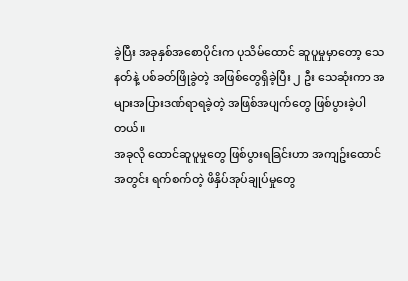ခဲ့ပြီး အခုနှစ်အစောပိုင်းက ပုသိမ်ထောင် ဆူပူမှုမှာတော့ သေနတ်နဲ့ ပစ်ခတ်ဖြိုခွဲတဲ့ အဖြစ်တွေရှိခဲ့ပြီး ၂ ဦး သေဆုံးကာ အများအပြားဒဏ်ရာရခဲ့တဲ့ အဖြစ်အပျက်တွေ ဖြစ်ပွားခဲ့ပါတယ်။
အခုလို ထောင်ဆူပူမှုတွေ ဖြစ်ပွားရခြင်းဟာ အကျဥ်းထောင်အတွင်း ရက်စက်တဲ့ ဖိနှိပ်အုပ်ချုပ်မှုတွေ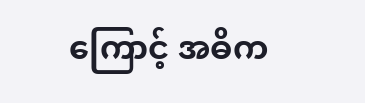ကြောင့် အဓိက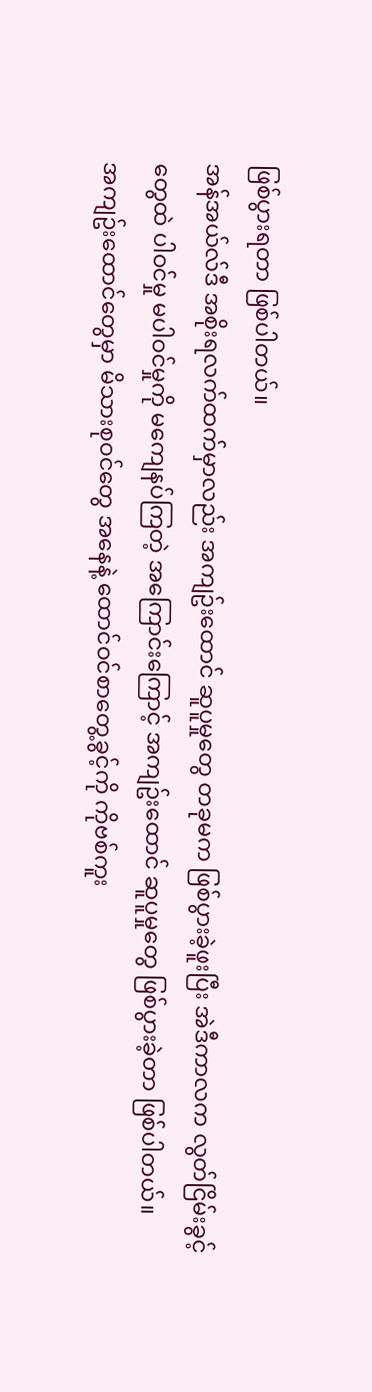ဖြစ်ပွားရတာ ဖြစ်ပါတယ်။
အန်အယ်လ်ဒီ အစိုးရလက်ထက်မှာလည်း အကျဥ်းထောင် ဆူပူမှုတွေ တခုမက ဖြစ်ပွားခဲ့ဖူးပြီး အဲဒီကာလက လွတ်ငြိမ်းခွင့်တွေထဲ ပါဝင်မှု မပါဝင်မှုကို မကျေနပ်ကြတဲ့ အကြောင်းကြောင့် အကျဥ်းထောင် ဆူပူမှုတွေ ဖြစ်ပွားခဲ့တာ ဖြစ်ပါတယ်။
အကျဥ်းထောင်တွေမှာ မိသားစုဝင်တွေ အနေနဲ့ ထောင်ဝင်စာတွေ့ခွင့်ကို ကိုဗစ်ကူး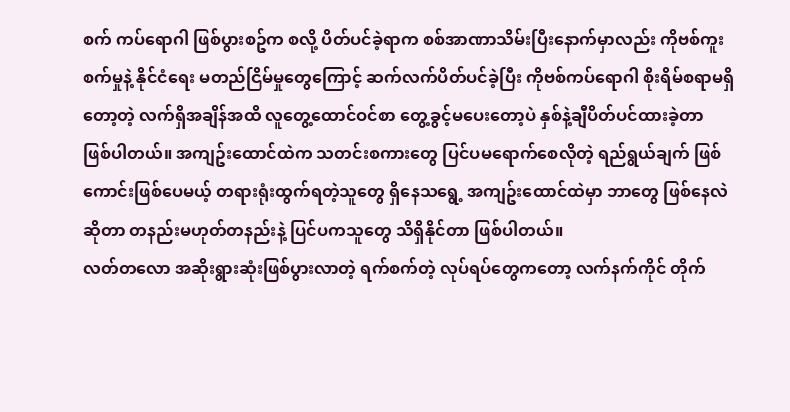စက် ကပ်ရောဂါ ဖြစ်ပွားစဥ်က စလို့ ပိတ်ပင်ခဲ့ရာက စစ်အာဏာသိမ်းပြီးနောက်မှာလည်း ကိုဗစ်ကူးစက်မှုနဲ့ နိုင်ငံရေး မတည်ငြိမ်မှုတွေကြောင့် ဆက်လက်ပိတ်ပင်ခဲ့ပြီး ကိုဗစ်ကပ်ရောဂါ စိုးရိမ်စရာမရှိတော့တဲ့ လက်ရှိအချိန်အထိ လူတွေ့ထောင်ဝင်စာ တွေ့ခွင့်မပေးတော့ပဲ နှစ်နဲ့ချီပိတ်ပင်ထားခဲ့တာ ဖြစ်ပါတယ်။ အကျဥ်းထောင်ထဲက သတင်းစကားတွေ ပြင်ပမရောက်စေလိုတဲ့ ရည်ရွယ်ချက် ဖြစ်ကောင်းဖြစ်ပေမယ့် တရားရုံးထွက်ရတဲ့သူတွေ ရှိနေသရွေ့ အကျဥ်းထောင်ထဲမှာ ဘာတွေ ဖြစ်နေလဲဆိုတာ တနည်းမဟုတ်တနည်းနဲ့ ပြင်ပကသူတွေ သိရှိနိုင်တာ ဖြစ်ပါတယ်။
လတ်တလော အဆိုးရွားဆုံးဖြစ်ပွားလာတဲ့ ရက်စက်တဲ့ လုပ်ရပ်တွေကတော့ လက်နက်ကိုင် တိုက်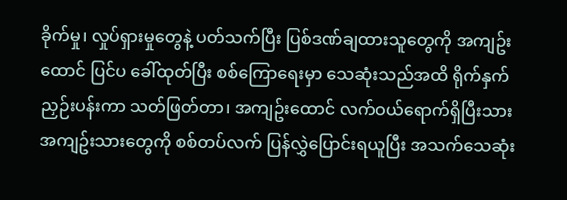ခိုက်မှု၊ လှုပ်ရှားမှုတွေနဲ့ ပတ်သက်ပြီး ပြစ်ဒဏ်ချထားသူတွေကို အကျဥ်းထောင် ပြင်ပ ခေါ်ထုတ်ပြီး စစ်ကြောရေးမှာ သေဆုံးသည်အထိ ရိုက်နှက်ညှဉ်းပန်းကာ သတ်ဖြတ်တာ၊ အကျဥ်းထောင် လက်ဝယ်ရောက်ရှိပြီးသား အကျဥ်းသားတွေကို စစ်တပ်လက် ပြန်လွှဲပြောင်းရယူပြီး အသက်သေဆုံး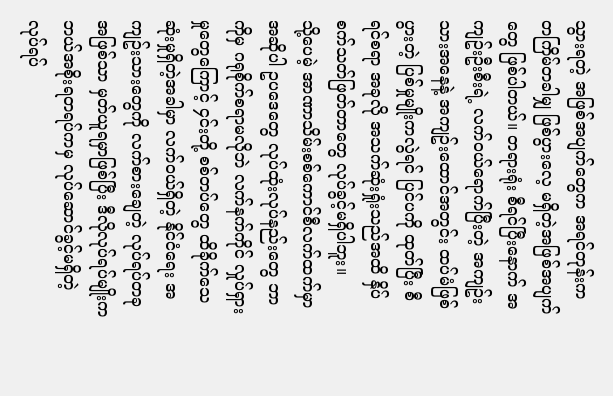သွားရတဲ့ အဖြစ်အပျက်တွေက အရင်တုန်းက တကြိမ်တခါမျှ ဖြစ်ပွားလေ့ မရှိတဲ့အဖြစ်အပျက်တွေ ဖြစ်ပါတယ်။ တရားရုံး စီရင်ပြီးနောက် အကျဥ်းဦးစီးရဲ့ လက်ဝယ်ရောက်ပြီးတဲ့ အကျဥ်းသားအနေနဲ့ အကျဥ်းထောင်အတွင်း ထပ်မံဖြစ်ပွားတဲ့ ပြစ်မှုမျိုးကလွဲရင် ပြင်ပကို ထုတ်ပြီး စီရင်စရာ အခုလို အသက်ဆုံးရှုံးသည်အထိ နှိပ်စက်သတ်ဖြတ်တာတွေ လုပ်ခွင့်မရှိပါဘူး။
သို့ပေမဲ့ အာဏာသိမ်းစစ်ကောင်စီလက်ထက်မှာ အဆိုပါ ဥပဒေတွေ လုပ်ထုံးလုပ်နည်းတွေ ဘာကိုမှ ဂရုစိုက်စရာမလိုဘဲ လက်နက်ကိုင် လှုပ်ရှားမှုတွေကြောင့် ၄င်းတို့ စစ်တပ်တွေ ထိခိုက်သေဆုံးမှုရှိတဲ့အခါမှာ လက်ဝယ်ရှိတဲ့ နိုင်ငံရေး အကျဥ်းသားတွေကို လက်စားချေတဲ့ လုပ်ရပ်တခုအဖြစ်သာ မှတ်ယူရမှာဖြစ်ပြီး ဒီလိုလုပ်ရပ်မျိုးက ဘယ်အစိုးရတရပ်ကမှ လုပ်ဆောင်ခွင့်မရှိတဲ့ လုပ်ရပ်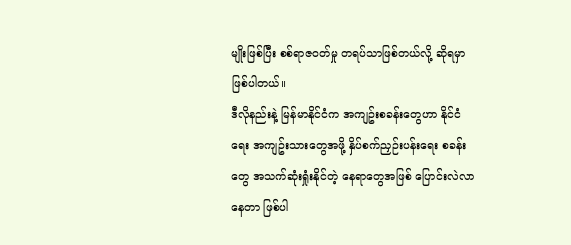မျိုးဖြစ်ပြီး စစ်ရာဇဝတ်မှု တရပ်သာဖြစ်တယ်လို့ ဆိုရမှာ ဖြစ်ပါတယ်။
ဒီလိုနည်းနဲ့ မြန်မာနိုင်ငံက အကျဥ်းစခန်းတွေဟာ နိုင်ငံရေး အကျဥ်းသားတွေအဖို့ နှိပ်စက်ညှဉ်းပန်းရေး စခန်းတွေ အသက်ဆုံးရှုံးနိုင်တဲ့ နေရာတွေအဖြစ် ပြောင်းလဲလာနေတာ ဖြစ်ပါ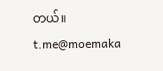တယ်။
t.me@moemaka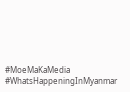#MoeMaKaMedia
#WhatsHappeningInMyanmar